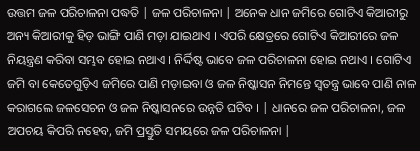ଉତ୍ତମ ଜଳ ପରିଚାଳନା ପଦ୍ଧତି | ଜଳ ପରିଚାଳନା | ଅନେକ ଧାନ ଜମିରେ ଗୋଟିଏ କିଆରୀରୁ ଅନ୍ୟ କିଆରୀକୁ ହିଡ଼ ଭାଙ୍ଗି ପାଣି ମଡ଼ା ଯାଇଥାଏ । ଏପରି କ୍ଷେତ୍ରରେ ଗୋଟିଏ କିଆରୀରେ ଜଳ ନିୟନ୍ତ୍ରଣ କରିବା ସମ୍ଭବ ହୋଇ ନଥାଏ । ନିର୍ଦ୍ଦିଷ୍ଟ ଭାବେ ଜଳ ପରିଚାଳନା ହୋଇ ନଥାଏ । ଗୋଟିଏ ଜମି ବା କେତେଗୁଡ଼ିଏ ଜମିରେ ପାଣି ମଡ଼ାଇବା ଓ ଜଳ ନିଷ୍କାସନ ନିମନ୍ତେ ସ୍ୱତନ୍ତ୍ର ଭାବେ ପାଣି ନାଳ କରାଗଲେ ଜଳସେଚନ ଓ ଜଳ ନିଷ୍କାସନରେ ଉନ୍ନତି ଘଟିବ । | ଧାନରେ ଜଳ ପରିଚାଳନା, ଜଳ ଅପଚୟ କିପରି ନହେବ, ଜମି ପ୍ରସ୍ତୁତି ସମୟରେ ଜଳ ପରିଚାଳନା |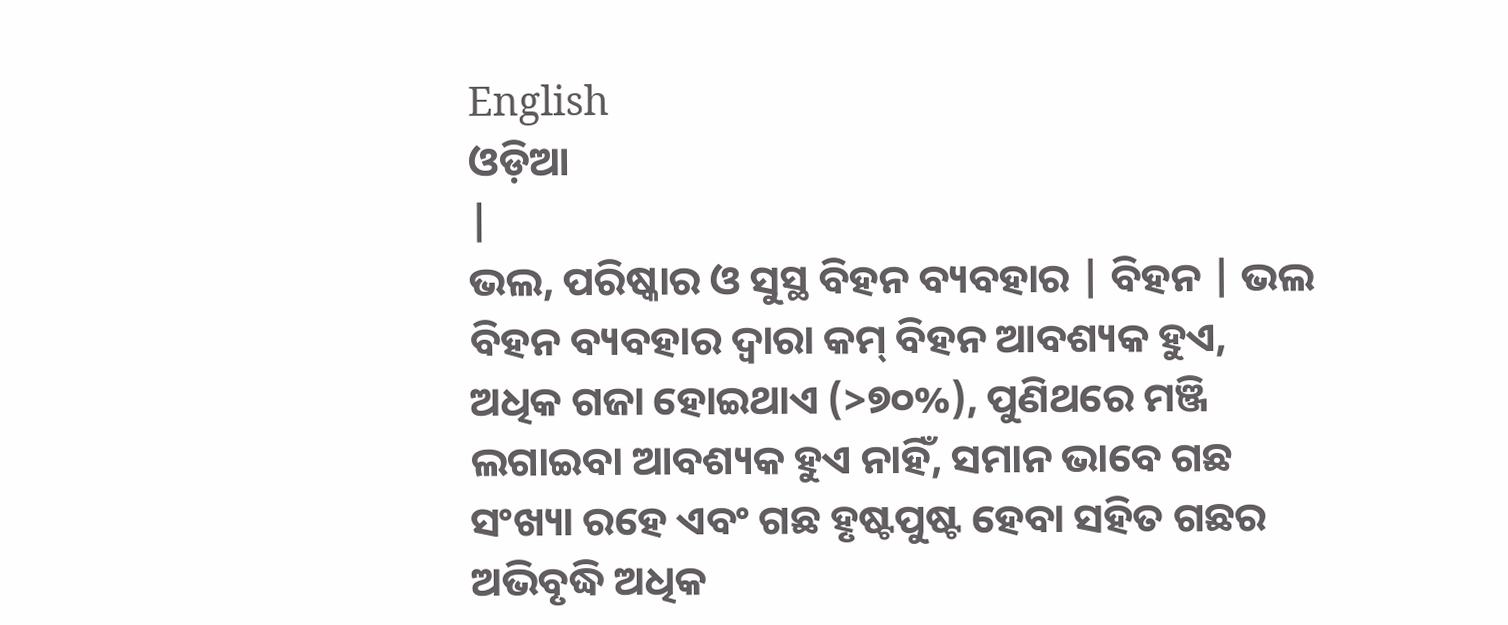English
ଓଡ଼ିଆ
|
ଭଲ, ପରିଷ୍କାର ଓ ସୁସ୍ଥ ବିହନ ବ୍ୟବହାର | ବିହନ | ଭଲ ବିହନ ବ୍ୟବହାର ଦ୍ୱାରା କମ୍ ବିହନ ଆବଶ୍ୟକ ହୁଏ, ଅଧିକ ଗଜା ହୋଇଥାଏ (>୭୦%), ପୁଣିଥରେ ମଞ୍ଜି ଲଗାଇବା ଆବଶ୍ୟକ ହୁଏ ନାହିଁ, ସମାନ ଭାବେ ଗଛ ସଂଖ୍ୟା ରହେ ଏବଂ ଗଛ ହୃଷ୍ଟପୁଷ୍ଟ ହେବା ସହିତ ଗଛର ଅଭିବୃଦ୍ଧି ଅଧିକ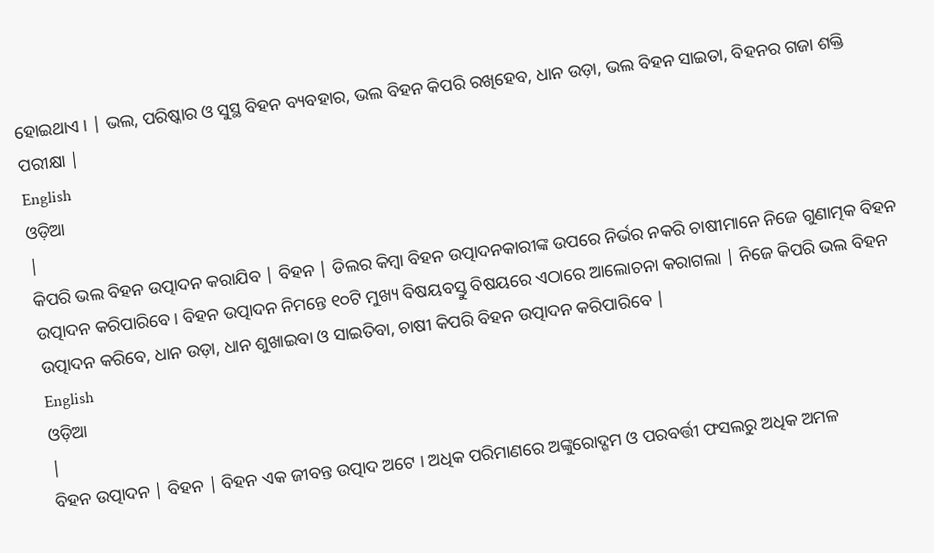ହୋଇଥାଏ । | ଭଲ, ପରିଷ୍କାର ଓ ସୁସ୍ଥ ବିହନ ବ୍ୟବହାର, ଭଲ ବିହନ କିପରି ରଖିହେବ, ଧାନ ଉଡ଼ା, ଭଲ ବିହନ ସାଇତା, ବିହନର ଗଜା ଶକ୍ତି ପରୀକ୍ଷା |
English
ଓଡ଼ିଆ
|
କିପରି ଭଲ ବିହନ ଉତ୍ପାଦନ କରାଯିବ | ବିହନ | ଡିଲର କିମ୍ବା ବିହନ ଉତ୍ପାଦନକାରୀଙ୍କ ଉପରେ ନିର୍ଭର ନକରି ଚାଷୀମାନେ ନିଜେ ଗୁଣାତ୍ମକ ବିହନ ଉତ୍ପାଦନ କରିପାରିବେ । ବିହନ ଉତ୍ପାଦନ ନିମନ୍ତେ ୧୦ଟି ମୁଖ୍ୟ ବିଷୟବସ୍ତୁ ବିଷୟରେ ଏଠାରେ ଆଲୋଚନା କରାଗଲା | ନିଜେ କିପରି ଭଲ ବିହନ ଉତ୍ପାଦନ କରିବେ, ଧାନ ଉଡ଼ା, ଧାନ ଶୁଖାଇବା ଓ ସାଇତିବା, ଚାଷୀ କିପରି ବିହନ ଉତ୍ପାଦନ କରିପାରିବେ |
English
ଓଡ଼ିଆ
|
ବିହନ ଉତ୍ପାଦନ | ବିହନ | ବିହନ ଏକ ଜୀବନ୍ତ ଉତ୍ପାଦ ଅଟେ । ଅଧିକ ପରିମାଣରେ ଅଙ୍କୁରୋଦ୍ଗମ ଓ ପରବର୍ତ୍ତୀ ଫସଲରୁ ଅଧିକ ଅମଳ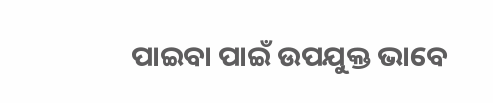ପାଇବା ପାଇଁ ଉପଯୁକ୍ତ ଭାବେ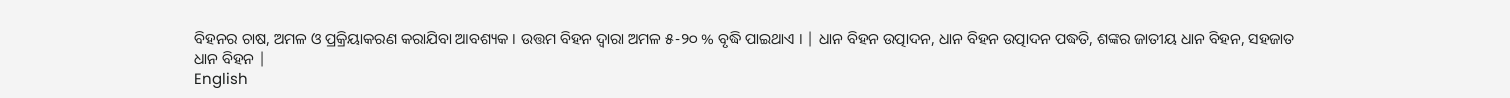ବିହନର ଚାଷ, ଅମଳ ଓ ପ୍ରକ୍ରିୟାକରଣ କରାଯିବା ଆବଶ୍ୟକ । ଉତ୍ତମ ବିହନ ଦ୍ୱାରା ଅମଳ ୫-୨୦ % ବୃଦ୍ଧି ପାଇଥାଏ । | ଧାନ ବିହନ ଉତ୍ପାଦନ, ଧାନ ବିହନ ଉତ୍ପାଦନ ପଦ୍ଧତି, ଶଙ୍କର ଜାତୀୟ ଧାନ ବିହନ, ସହଜାତ ଧାନ ବିହନ |
English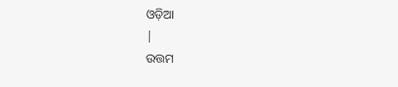ଓଡ଼ିଆ
|
ଉତ୍ତମ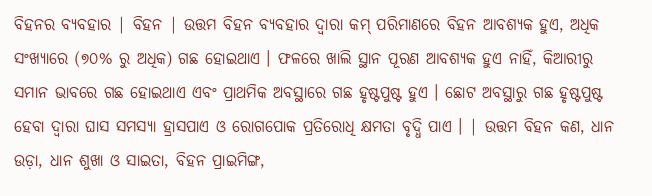ବିହନର ବ୍ୟବହାର | ବିହନ | ଉତ୍ତମ ବିହନ ବ୍ୟବହାର ଦ୍ୱାରା କମ୍ ପରିମାଣରେ ବିହନ ଆବଶ୍ୟକ ହୁଏ, ଅଧିକ ସଂଖ୍ୟାରେ (୭୦% ରୁ ଅଧିକ) ଗଛ ହୋଇଥାଏ । ଫଳରେ ଖାଲି ସ୍ଥାନ ପୂରଣ ଆବଶ୍ୟକ ହୁଏ ନାହିଁ, କିଆରୀରୁ ସମାନ ଭାବରେ ଗଛ ହୋଇଥାଏ ଏବଂ ପ୍ରାଥମିକ ଅବସ୍ଥାରେ ଗଛ ହୃଷ୍ଟପୁଷ୍ଟ ହୁଏ । ଛୋଟ ଅବସ୍ଥାରୁ ଗଛ ହୃଷ୍ଟପୁଷ୍ଟ ହେବା ଦ୍ୱାରା ଘାସ ସମସ୍ୟା ହ୍ରାସପାଏ ଓ ରୋଗପୋକ ପ୍ରତିରୋଧି କ୍ଷମତା ବୃଦ୍ଧି ପାଏ । | ଉତ୍ତମ ବିହନ କଣ, ଧାନ ଉଡ଼ା, ଧାନ ଶୁଖା ଓ ସାଇତା, ବିହନ ପ୍ରାଇମିଙ୍ଗ,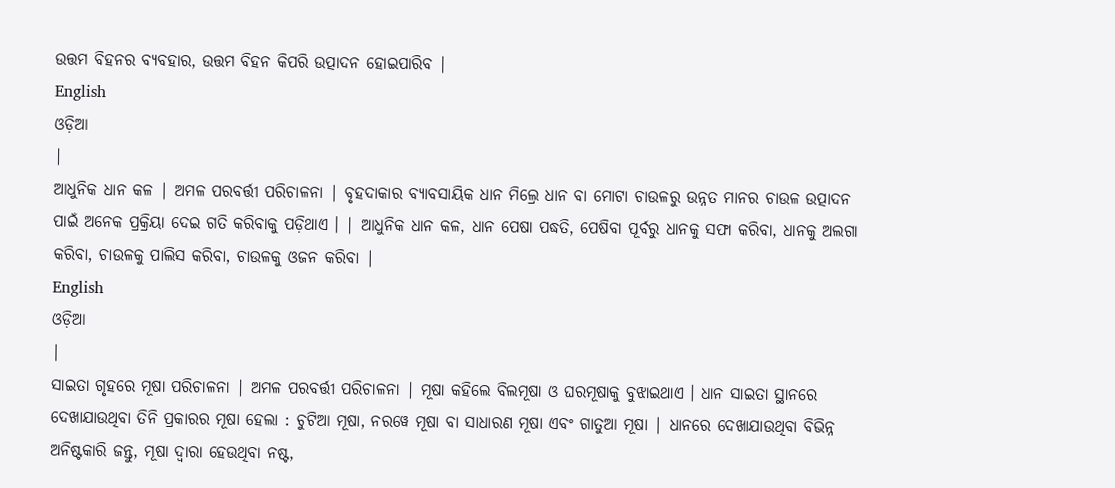ଉତ୍ତମ ବିହନର ବ୍ୟବହାର, ଉତ୍ତମ ବିହନ କିପରି ଉତ୍ପାଦନ ହୋଇପାରିବ |
English
ଓଡ଼ିଆ
|
ଆଧୁନିକ ଧାନ କଳ | ଅମଳ ପରବର୍ତ୍ତୀ ପରିଚାଳନା | ବୃହଦାକାର ବ୍ୟାବସାୟିକ ଧାନ ମିଲ୍ରେ ଧାନ ବା ମୋଟା ଚାଉଳରୁ ଉନ୍ନତ ମାନର ଚାଉଳ ଉତ୍ପାଦନ ପାଇଁ ଅନେକ ପ୍ରକ୍ରିୟା ଦେଇ ଗତି କରିବାକୁ ପଡ଼ିଥାଏ । | ଆଧୁନିକ ଧାନ କଳ, ଧାନ ପେଷା ପଦ୍ଧତି, ପେଷିବା ପୂର୍ବରୁ ଧାନକୁ ସଫା କରିବା, ଧାନକୁ ଅଲଗା କରିବା, ଚାଉଳକୁ ପାଲିସ କରିବା, ଚାଉଳକୁ ଓଜନ କରିବା |
English
ଓଡ଼ିଆ
|
ସାଇତା ଗୃହରେ ମୂଷା ପରିଚାଳନା | ଅମଳ ପରବର୍ତ୍ତୀ ପରିଚାଳନା | ମୂଷା କହିଲେ ବିଲମୂଷା ଓ ଘରମୂଷାକୁ ବୁଝାଇଥାଏ । ଧାନ ସାଇତା ସ୍ଥାନରେ ଦେଖାଯାଉଥିବା ତିନି ପ୍ରକାରର ମୂଷା ହେଲା : ଚୁଟିଆ ମୂଷା, ନରୱେ ମୂଷା ବା ସାଧାରଣ ମୂଷା ଏବଂ ଗାତୁଆ ମୂଷା | ଧାନରେ ଦେଖାଯାଉଥିବା ବିଭିନ୍ନ ଅନିଷ୍ଟକାରି ଜନ୍ତୁ, ମୂଷା ଦ୍ଵାରା ହେଉଥିବା ନଷ୍ଟ,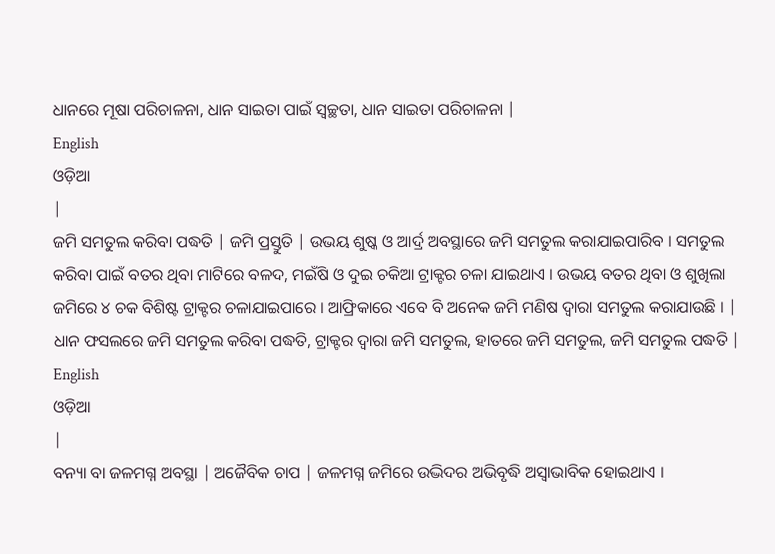ଧାନରେ ମୂଷା ପରିଚାଳନା, ଧାନ ସାଇତା ପାଇଁ ସ୍ବଚ୍ଛତା, ଧାନ ସାଇତା ପରିଚାଳନା |
English
ଓଡ଼ିଆ
|
ଜମି ସମତୁଲ କରିବା ପଦ୍ଧତି | ଜମି ପ୍ରସ୍ତୁତି | ଉଭୟ ଶୁଷ୍କ ଓ ଆର୍ଦ୍ର ଅବସ୍ଥାରେ ଜମି ସମତୁଲ କରାଯାଇପାରିବ । ସମତୁଲ କରିବା ପାଇଁ ବତର ଥିବା ମାଟିରେ ବଳଦ, ମଇଁଷି ଓ ଦୁଇ ଚକିଆ ଟ୍ରାକ୍ଟର ଚଳା ଯାଇଥାଏ । ଉଭୟ ବତର ଥିବା ଓ ଶୁଖିଲା ଜମିରେ ୪ ଚକ ବିଶିଷ୍ଟ ଟ୍ରାକ୍ଟର ଚଳାଯାଇପାରେ । ଆଫ୍ରିକାରେ ଏବେ ବି ଅନେକ ଜମି ମଣିଷ ଦ୍ୱାରା ସମତୁଲ କରାଯାଉଛି । | ଧାନ ଫସଲରେ ଜମି ସମତୁଲ କରିବା ପଦ୍ଧତି, ଟ୍ରାକ୍ଟର ଦ୍ଵାରା ଜମି ସମତୁଲ, ହାତରେ ଜମି ସମତୁଲ, ଜମି ସମତୁଲ ପଦ୍ଧତି |
English
ଓଡ଼ିଆ
|
ବନ୍ୟା ବା ଜଳମଗ୍ନ ଅବସ୍ଥା | ଅଜୈବିକ ଚାପ | ଜଳମଗ୍ନ ଜମିରେ ଉଦ୍ଭିଦର ଅଭିବୃଦ୍ଧି ଅସ୍ୱାଭାବିକ ହୋଇଥାଏ ।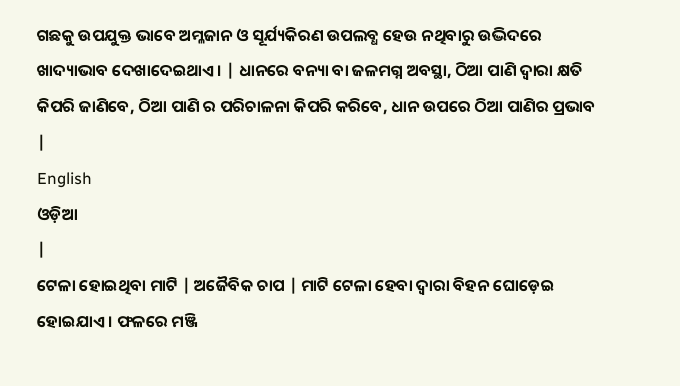ଗଛକୁ ଉପଯୁକ୍ତ ଭାବେ ଅମ୍ଳଜାନ ଓ ସୂର୍ଯ୍ୟକିରଣ ଉପଲବ୍ଧ ହେଉ ନଥିବାରୁ ଉଦ୍ଭିଦରେ ଖାଦ୍ୟାଭାବ ଦେଖାଦେଇଥାଏ । | ଧାନରେ ବନ୍ୟା ବା ଜଳମଗ୍ନ ଅବସ୍ଥା, ଠିଆ ପାଣି ଦ୍ଵାରା କ୍ଷତି କିପରି ଜାଣିବେ, ଠିଆ ପାଣି ର ପରିଚାଳନା କିପରି କରିବେ, ଧାନ ଉପରେ ଠିଆ ପାଣିର ପ୍ରଭାବ |
English
ଓଡ଼ିଆ
|
ଟେଳା ହୋଇଥିବା ମାଟି | ଅଜୈବିକ ଚାପ | ମାଟି ଟେଳା ହେବା ଦ୍ୱାରା ବିହନ ଘୋଡ଼େଇ ହୋଇଯାଏ । ଫଳରେ ମଞ୍ଜି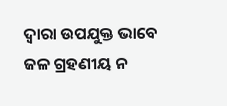ଦ୍ୱାରା ଉପଯୁକ୍ତ ଭାବେ ଜଳ ଗ୍ରହଣୀୟ ନ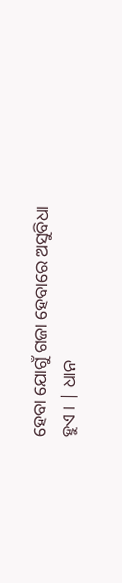ହେବା ଯୋଗୁଁ ଗଜା ହେବାରେ ଅସୁବିଧା ହୁଏ । | ଧାନ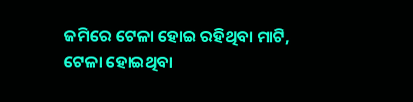ଜମିରେ ଟେଳା ହୋଇ ରହିଥିବା ମାଟି, ଟେଳା ହୋଇଥିବା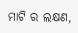ମାଟି ର ଲକ୍ଷଣ,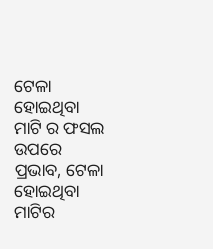ଟେଳା ହୋଇଥିବା ମାଟି ର ଫସଲ ଉପରେ ପ୍ରଭାବ, ଟେଳା ହୋଇଥିବା ମାଟିର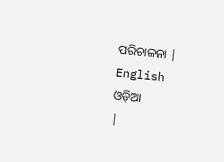ପରିଚାଳନା |
English
ଓଡ଼ିଆ
|